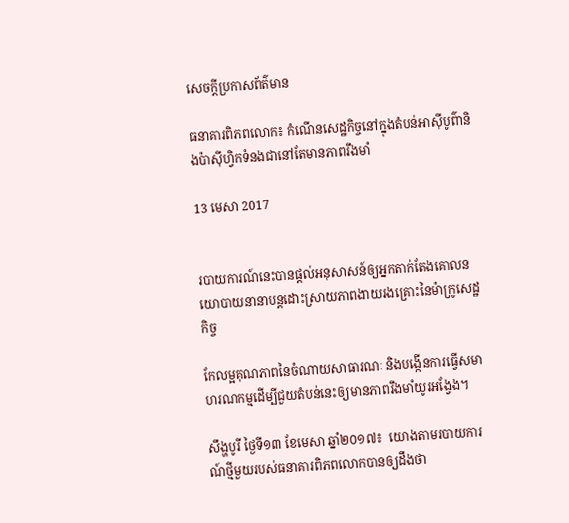សេចក្តីប្រកាសព័ត៌មាន

ធនាគារពិភពលោក៖ កំណើនសេដ្ឋកិច្ចនៅក្នុងតំបន់អាស៊ីបូព៌ានិងប៉ាស៊ីហ្វិកទំនងជានៅតែមានភាពរឹងមាំ

13 មេសា 2017


របាយការណ៍នេះបានផ្តល់អនុសាសន៍ឲ្យអ្នកតាក់តែងគោលនយោបាយនានាបន្តដោះស្រាយភាពងាយរងគ្រោះនៃម៉ាក្រូសេដ្ឋកិច្ច

កែលម្អគុណភាពនៃចំណាយសាធារណៈ និងបង្កើនការធ្វើសមាហរណកម្មដើម្បីជួយតំបន់នេះឲ្យមានភាពរឹងមាំយូរអង្វែង។

សឹង្ហបូរី ថ្ងៃទី១៣ ខែមេសា ឆ្នាំ២០១៧៖  យោងតាមរបាយការណ៍ថ្មីមួយរបស់ធនាគារពិភពលោកបានឲ្យដឹងថា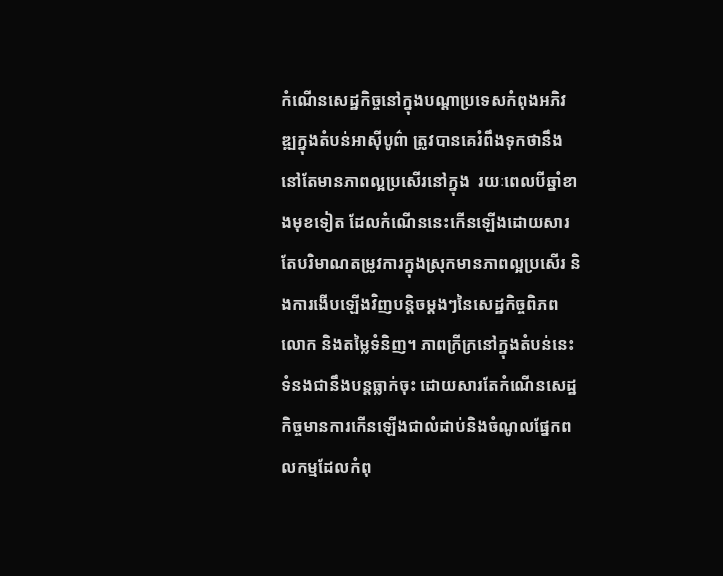កំណើនសេដ្ឋកិច្ចនៅក្នុងបណ្តាប្រទេសកំពុងអភិវឌ្ឍក្នុងតំបន់អាស៊ីបូព៌ា ត្រូវបានគេរំពឹងទុកថានឹងនៅតែមានភាពល្អប្រសើរនៅក្នុង  រយៈពេលបីឆ្នាំខាងមុខទៀត ដែលកំណើននេះកើនឡើងដោយសារតែបរិមាណតម្រូវការក្នុងស្រុកមានភាពល្អប្រសើរ និងការងើបឡើងវិញបន្តិចម្តងៗនៃសេដ្ឋកិច្ចពិភពលោក និងតម្លៃទំនិញ។ ភាពក្រីក្រនៅក្នុងតំបន់នេះ ទំនងជានឹងបន្តធ្លាក់ចុះ ដោយសារតែកំណើនសេដ្ឋកិច្ចមានការកើនឡើងជាលំដាប់និងចំណូលផ្នែកពលកម្មដែលកំពុ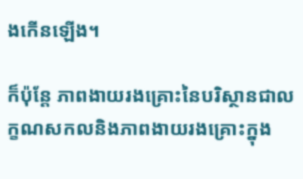ងកើនឡើង។

ក៏ប៉ុន្តែ ភាពងាយរងគ្រោះនៃបរិស្ថានជាលក្ខណសកលនិងភាពងាយរងគ្រោះក្នុង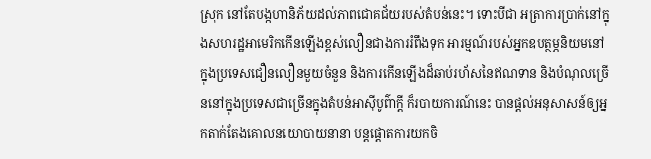ស្រុក នៅតែបង្កហានិភ័យដល់ភាពជោគជ័យរបស់តំបន់នេះ។ ទោះបីជា អត្រាការប្រាក់នៅក្នុងសហរដ្ឋអាមេរិកកើនឡើងខ្ពស់លឿនជាងការរំពឹងទុក អារម្មណ៍របស់អ្នកឧបត្ថម្ភនិយមនៅក្នុងប្រទេសជឿនលឿនមួយចំនួន និងការកើនឡើងដ៏ឆាប់រហ័សនៃឥណទាន និងបំណុលច្រើននៅក្នុងប្រទេសជាច្រើនក្នុងតំបន់អាស៊ីបូព៌ាក្តី ក៏របាយការណ៍នេះ បានផ្តល់អនុសាសន៍ឲ្យអ្នកតាក់តែងគោលនយោបាយនានា បន្តផ្តោតការយកចិ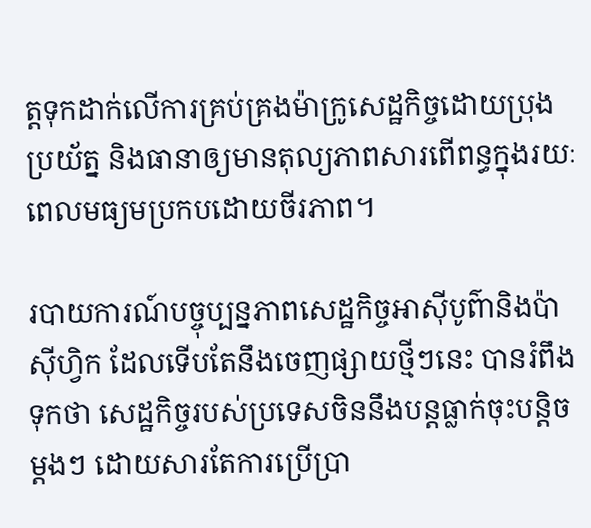ត្តទុកដាក់លើការគ្រប់គ្រងម៉ាក្រូសេដ្ឋកិច្ចដោយប្រុងប្រយ័ត្ន និងធានាឲ្យមានតុល្យភាពសារពើពន្ធក្នុងរយៈពេលមធ្យមប្រកបដោយចីរភាព។

របាយការណ៍បច្ចុប្បន្នភាពសេដ្ឋកិច្ចអាស៊ីបូព៌ានិងប៉ាស៊ីហ្វិក ដែលទើបតែនឹងចេញផ្សាយថ្មីៗនេះ បានរំពឹងទុកថា សេដ្ឋកិច្ចរបស់ប្រទេសចិននឹងបន្តធ្លាក់ចុះបន្តិចម្តងៗ ដោយសារតែការប្រើប្រា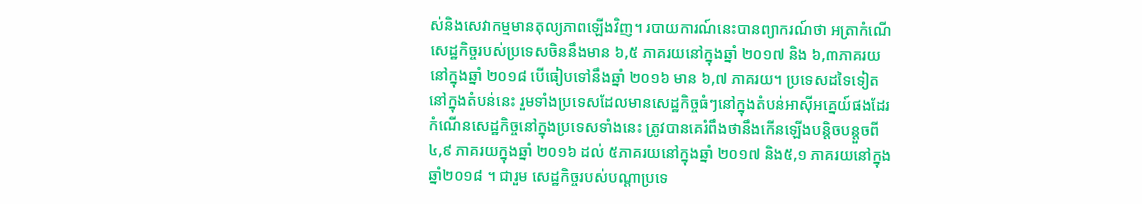ស់និងសេវាកម្មមានតុល្យភាពឡើងវិញ។ របាយការណ៍នេះបានព្យាករណ៍ថា អត្រាកំណើសេដ្ឋកិច្ចរបស់ប្រទេសចិននឹងមាន ៦,៥ ភាគរយនៅក្នុងឆ្នាំ ២០១៧ និង ៦,៣ភាគរយនៅក្នុងឆ្នាំ ២០១៨ បើធៀបទៅនឹងឆ្នាំ ២០១៦ មាន ៦,៧ ភាគរយ។ ប្រទេសដទៃទៀតនៅក្នុងតំបន់នេះ រួមទាំងប្រទេសដែលមានសេដ្ឋកិច្ចធំៗនៅក្នុងតំបន់អាស៊ីអគ្នេយ៍ផងដែរ កំណើនសេដ្ឋកិច្ចនៅក្នុងប្រទេសទាំងនេះ ត្រូវបានគេរំពឹងថានឹងកើនឡើងបន្តិចបន្តួចពី ៤,៩ ភាគរយក្នុងឆ្នាំ ២០១៦ ដល់ ៥ភាគរយនៅក្នុងឆ្នាំ ២០១៧ និង៥,១ ភាគរយនៅក្នុងឆ្នាំ២០១៨ ។ ជារួម សេដ្ឋកិច្ចរបស់បណ្តាប្រទេ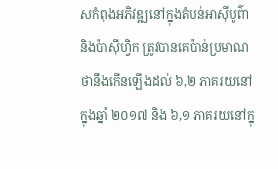សកំពុងអភិវឌ្ឍនៅក្នុងតំបន់អាស៊ីបូព៌ានិងប៉ាស៊ីហ្វិក ត្រូវបានគេប៉ាន់ប្រមាណថានឹងកើនឡើងដល់ ៦,២ ភាគរយនៅក្នុងឆ្នាំ ២០១៧ និង ៦,១ ភាគរយនៅក្នុ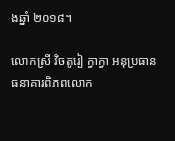ងឆ្នាំ ២០១៨។

លោកស្រី វិចតូរៀ ក្វាក្វា អនុប្រធានធនាគារពិភពលោក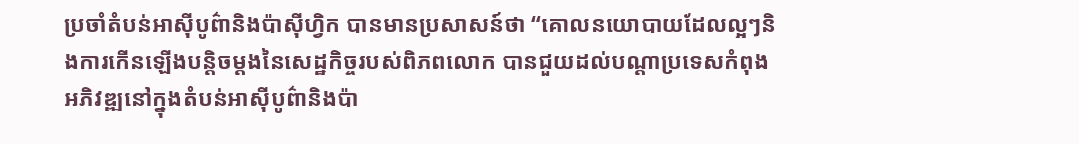ប្រចាំតំបន់អាស៊ីបូព៌ានិងប៉ាស៊ីហ្វិក បានមានប្រសាសន៍ថា “គោលនយោបាយដែលល្អៗនិងការកើនឡើងបន្តិចម្តងនៃសេដ្ឋកិច្ចរបស់ពិភពលោក បានជួយដល់បណ្តាប្រទេសកំពុងអភិវឌ្ឍនៅក្នុងតំបន់អាស៊ីបូព៌ានិងប៉ា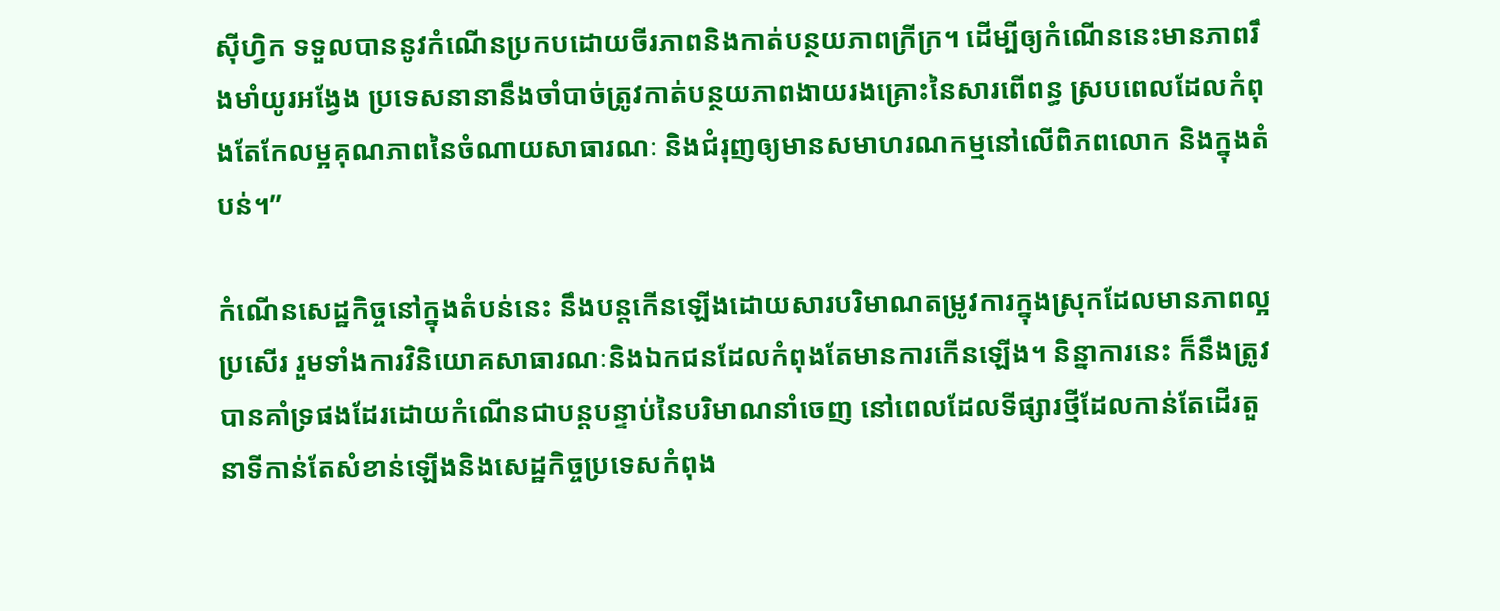ស៊ីហ្វិក ទទួលបាននូវកំណើនប្រកបដោយចីរភាពនិងកាត់បន្ថយភាពក្រីក្រ។ ដើម្បីឲ្យកំណើននេះមានភាពរឹងមាំយូរអង្វែង ប្រទេសនានានឹងចាំបាច់ត្រូវកាត់បន្ថយភាពងាយរងគ្រោះនៃសារពើពន្ធ ស្របពេលដែលកំពុងតែកែលម្អគុណភាពនៃចំណាយសាធារណៈ និងជំរុញឲ្យមានសមាហរណកម្មនៅលើពិភពលោក និងក្នុងតំបន់។”

កំណើនសេដ្ឋកិច្ចនៅក្នុងតំបន់នេះ នឹងបន្តកើនឡើងដោយសារបរិមាណតម្រូវការក្នុងស្រុកដែលមានភាពល្អប្រសើរ រួមទាំងការវិនិយោគសាធារណៈនិងឯកជនដែលកំពុងតែមានការកើនឡើង។ និន្នាការនេះ ក៏នឹងត្រូវបានគាំទ្រផងដែរដោយកំណើនជាបន្តបន្ទាប់នៃបរិមាណនាំចេញ នៅពេលដែលទីផ្សារថ្មីដែលកាន់តែដើរតួនាទីកាន់តែសំខាន់ឡើងនិងសេដ្ឋកិច្ចប្រទេសកំពុង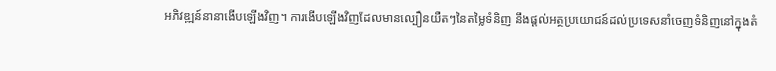អភិវឌ្ឍន៍នានាងើបឡើងវិញ។ ការងើបឡើងវិញដែលមានល្បឿនយឺតៗនៃតម្លៃទំនិញ នឹងផ្តល់អត្ថប្រយោជន៍ដល់ប្រទេសនាំចេញទំនិញនៅក្នុងតំ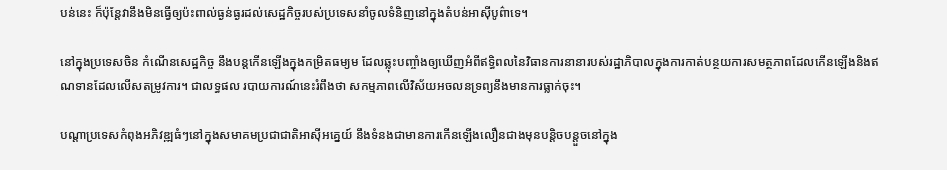បន់នេះ ក៏ប៉ុន្តែវានឹងមិនធ្វើឲ្យប៉ះពាល់ធ្ងន់ធ្ងរដល់សេដ្ឋកិច្ចរបស់ប្រទេសនាំចូលទំនិញនៅក្នុងតំបន់អាស៊ីបូព៌ាទេ។

នៅក្នុងប្រទេសចិន កំណើនសេដ្ឋកិច្ច នឹងបន្តកើនឡើងក្នុងកម្រិតធម្យម ដែលឆ្លុះបញ្ចាំងឲ្យឃើញអំពីឥទ្ធិពលនៃវិធានការនានារបស់រដ្ឋាភិបាលក្នុងការកាត់បន្ថយការសមត្ថភាពដែលកើនឡើងនិងឥណទានដែលលើសតម្រូវការ។ ជាលទ្ធផល របាយការណ៍នេះរំពឹងថា សកម្មភាពលើវិស័យអចលនទ្រព្យនឹងមានការធ្លាក់ចុះ។

បណ្តាប្រទេសកំពុងអភិវឌ្ឍធំៗនៅក្នុងសមាគមប្រជាជាតិអាស៊ីអគ្នេយ៍ នឹងទំនងជាមានការកើនឡើងលឿនជាងមុនបន្តិចបន្តួចនៅក្នុង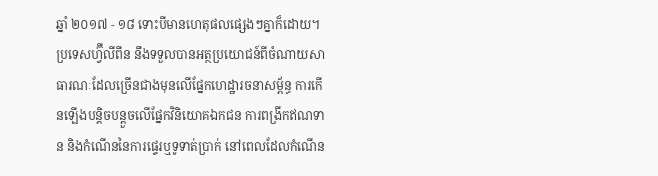ឆ្នាំ ២០១៧ ‑ ១៨ ទោះបីមានហេតុផលផ្សេងៗគ្នាក៏ដោយ។ ប្រទេសហ្វ៊ីលីពីន នឹងទទួលបានអត្ថប្រយោជន៍ពីចំណាយសាធារណៈដែលច្រើនជាងមុនលើផ្នែកហេដ្ឋារចនាសម្ព័ន្ធ ការកើនឡើងបន្តិចបន្តួចលើផ្នែកវិនិយោគឯកជន ការពង្រីកឥណទាន និងកំណើននៃការផ្ទេរឬទូទាត់ប្រាក់ នៅពេលដែលកំណើន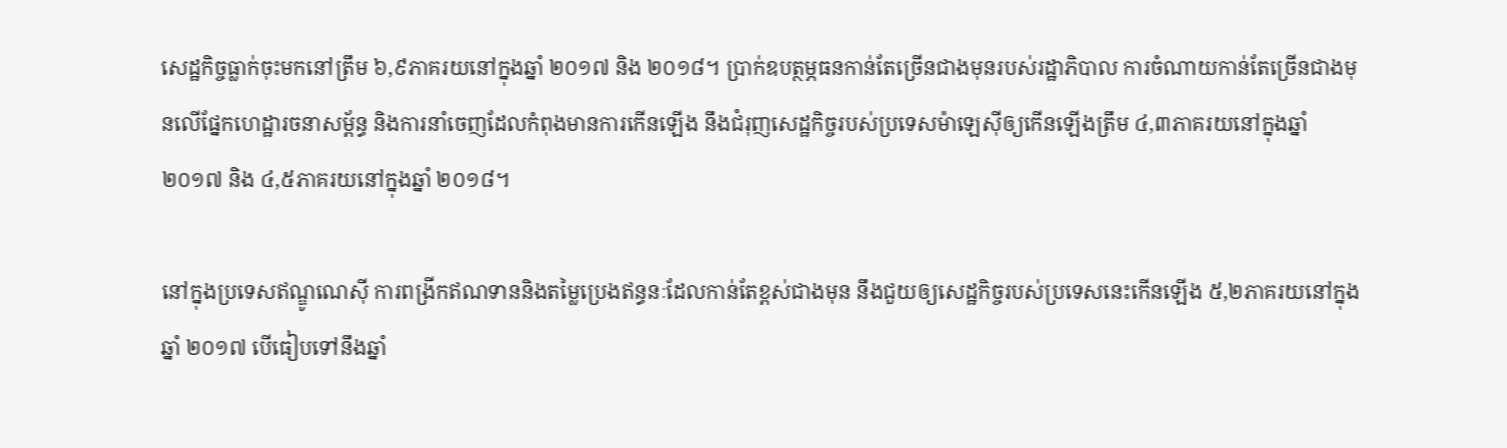សេដ្ឋកិច្ចធ្លាក់ចុះមកនៅត្រឹម ៦,៩ភាគរយនៅក្នុងឆ្នាំ ២០១៧ និង ២០១៨។ ប្រាក់ឧបត្ថម្ភធនកាន់តែច្រើនជាងមុនរបស់រដ្ឋាភិបាល ការចំណាយកាន់តែច្រើនជាងមុនលើផ្នែកហេដ្ឋារចនាសម្ព័ន្ធ និងការនាំចេញដែលកំពុងមានការកើនឡើង នឹងជំរុញសេដ្ឋកិច្ចរបស់ប្រទេសម៉ាឡេស៊ីឲ្យកើនឡើងត្រឹម ៤,៣ភាគរយនៅក្នុងឆ្នាំ ២០១៧ និង ៤,៥ភាគរយនៅក្នុងឆ្នាំ ២០១៨។

នៅក្នុងប្រទេសឥណ្ឌូណេស៊ី ការពង្រីកឥណទាននិងតម្លៃប្រេងឥន្ធនៈដែលកាន់តែខ្ពស់ជាងមុន នឹងជួយឲ្យសេដ្ឋកិច្ចរបស់ប្រទេសនេះកើនឡើង ៥,២ភាគរយនៅក្នុងឆ្នាំ ២០១៧ បើធៀបទៅនឹងឆ្នាំ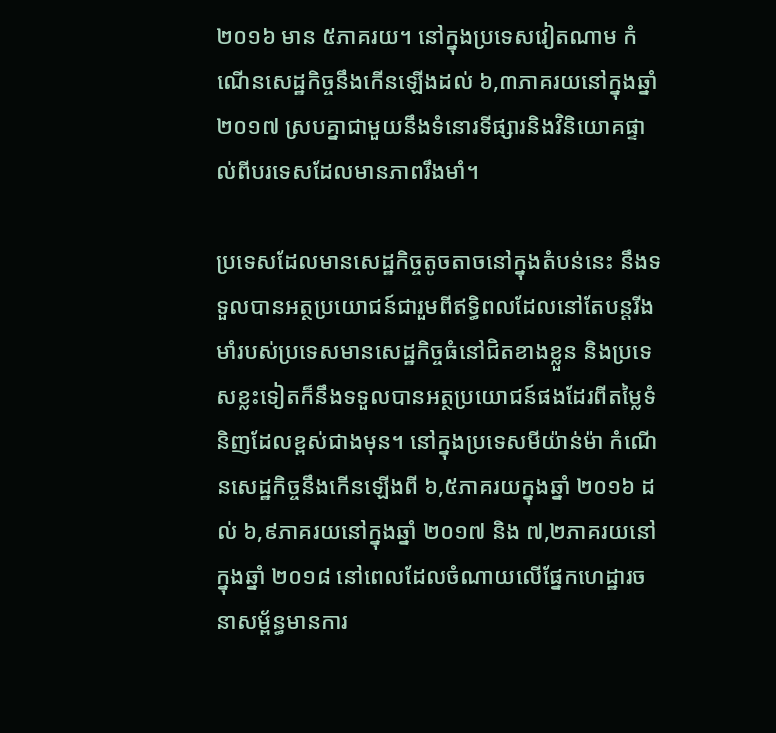២០១៦ មាន ៥ភាគរយ។ នៅក្នុងប្រទេសវៀតណាម កំណើនសេដ្ឋកិច្ចនឹងកើនឡើងដល់ ៦,៣ភាគរយនៅក្នុងឆ្នាំ ២០១៧ ស្របគ្នាជាមួយនឹងទំនោរទីផ្សារនិងវិនិយោគផ្ទាល់ពីបរទេសដែលមានភាពរឹងមាំ។

ប្រទេសដែលមានសេដ្ឋកិច្ចតូចតាចនៅក្នុងតំបន់នេះ នឹងទទួលបានអត្ថប្រយោជន៍ជារួមពីឥទ្ធិពលដែលនៅតែបន្តរីងមាំរបស់ប្រទេសមានសេដ្ឋកិច្ចធំនៅជិតខាងខ្លួន និងប្រទេសខ្លះទៀតក៏នឹងទទួលបានអត្ថប្រយោជន៍ផងដែរពីតម្លៃទំនិញដែលខ្ពស់ជាងមុន។ នៅក្នុងប្រទេសមីយ៉ាន់ម៉ា កំណើនសេដ្ឋកិច្ចនឹងកើនឡើងពី ៦,៥ភាគរយក្នុងឆ្នាំ ២០១៦ ដល់ ៦,៩ភាគរយនៅក្នុងឆ្នាំ ២០១៧ និង ៧,២ភាគរយនៅក្នុងឆ្នាំ ២០១៨ នៅពេលដែលចំណាយលើផ្នែកហេដ្ឋារចនាសម្ព័ន្ធមានការ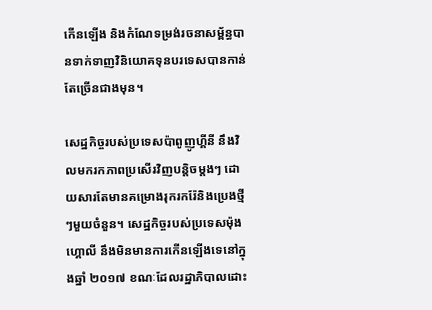កើនឡើង និងកំណែទម្រង់រចនាសម្ព័ន្ធបានទាក់ទាញវិនិយោគទុនបរទេសបានកាន់តែច្រើនជាងមុន។

សេដ្ឋកិច្ចរបស់ប្រទេសប៉ាពូញូហ្គីនី នឹងវិលមករកភាពប្រសើរវិញបន្តិចម្តងៗ ដោយសារតែមានគម្រោងរុករករ៉ែនិងប្រេងថ្មីៗមួយចំនួន។ សេដ្ឋកិច្ចរបស់ប្រទេសម៉ុងហ្គោលី នឹងមិនមានការកើនឡើងទេនៅក្នុងឆ្នាំ ២០១៧ ខណៈដែលរដ្ឋាភិបាលដោះ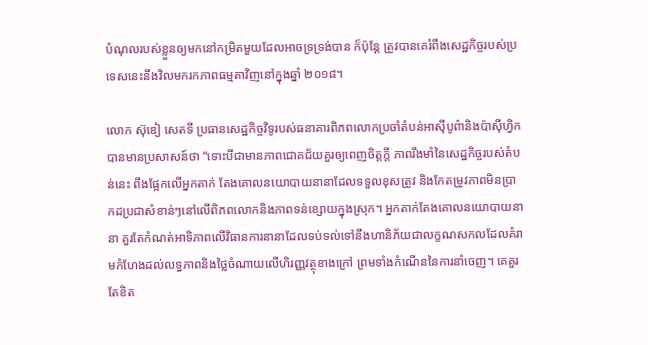បំណុលរបស់ខ្លួនឲ្យមកនៅកម្រិតមួយដែលអាចទ្រទ្រង់បាន ក៏ប៉ុន្តែ ត្រូវបានគេរំពឹងសេដ្ឋកិច្ចរបស់ប្រទេសនេះនឹងវិលមករកភាពធម្មតាវិញនៅក្នុងឆ្នាំ ២០១៨។

លោក ស៊ុឌៀ សេតទី ប្រធានសេដ្ឋកិច្ចវិទូរបស់ធនាគារពិភពលោកប្រចាំតំបន់អាស៊ីបូព៌ានិងប៉ាស៊ីហ្វិក បានមានប្រសាសន៍ថា “ទោះបីជាមានភាពជោគជ័យគួរឲ្យពេញចិត្តក្តី ភាពរឹងមាំនៃសេដ្ឋកិច្ចរបស់តំបន់នេះ ពឹងផ្អែកលើអ្នកតាក់ តែងគោលនយោបាយនានាដែលទទួលខុសត្រូវ និងកែតម្រូវភាពមិនប្រាកដប្រជាសំខាន់ៗនៅលើពិភពលោកនិងភាពទន់ខ្សោយក្នុងស្រុក។ អ្នកតាក់តែងគោលនយោបាយនានា គួរតែកំណត់អាទិភាពលើវិធានការនានាដែលទប់ទល់ទៅនឹងហានិភ័យជាលក្ខណសកលដែលគំរាមកំហែងដល់លទ្ធភាពនិងថ្លៃចំណាយលើហិរញ្ញវត្ថុខាងក្រៅ ព្រមទាំងកំណើននៃការនាំចេញ។ គេគួរតែខិត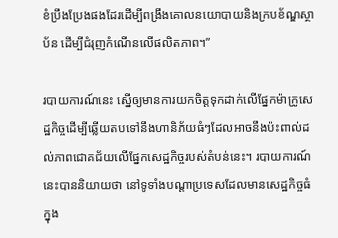ខំប្រឹងប្រែងផងដែរដើម្បីពង្រឹងគោលនយោបាយនិងក្របខ័ណ្ឌស្ថាប័ន ដើម្បីជំរុញកំណើនលើផលិតភាព។”

របាយការណ៍នេះ ស្នើឲ្យមានការយកចិត្តទុកដាក់លើផ្នែកម៉ាក្រូសេដ្ឋកិច្ចដើម្បីឆ្លើយតបទៅនឹងហានិភ័យធំៗដែលអាចនឹងប៉ះពាល់ដល់ភាពជោគជ័យលើផ្នែកសេដ្ឋកិច្ចរបស់តំបន់នេះ។ របាយការណ៍នេះបាននិយាយថា នៅទូទាំងបណ្តាប្រទេសដែលមានសេដ្ឋកិច្ចធំក្នុង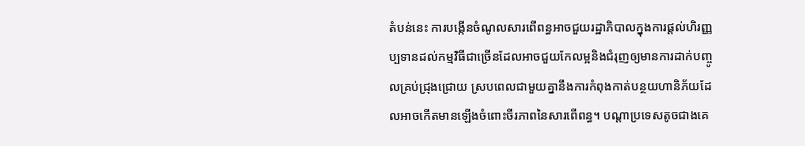តំបន់នេះ ការបង្កើនចំណូលសារពើពន្ធអាចជួយរដ្ឋាភិបាលក្នុងការផ្តល់ហិរញ្ញប្បទានដល់កម្មវិធីជាច្រើនដែលអាចជួយកែលម្អនិងជំរុញឲ្យមានការដាក់បញ្ចូលគ្រប់ជ្រុងជ្រោយ ស្របពេលជាមួយគ្នានឹងការកំពុងកាត់បន្ថយហានិភ័យដែលអាចកើតមានឡើងចំពោះចីរភាពនៃសារពើពន្ធ។ បណ្តាប្រទេសតូចជាងគេ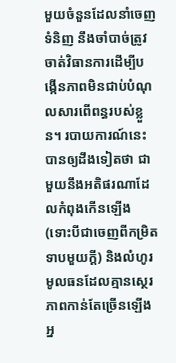មួយចំនួនដែលនាំចេញទំនិញ នឹងចាំបាច់ត្រូវចាត់វិធានការដើម្បីបង្កើនភាពមិនជាប់បំណុលសារពើពន្ធរបស់ខ្លួន។ របាយការណ៍នេះ បានឲ្យដឹងទៀតថា ជាមួយនឹងអតិផរណាដែលកំពុងកើនឡើង (ទោះបីជាចេញពីកម្រិតទាបមួយក្តី) និងលំហូរមូលធនដែលគ្មានស្ថេរភាពកាន់តែច្រើនឡើង អ្ន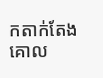កតាក់តែងគោល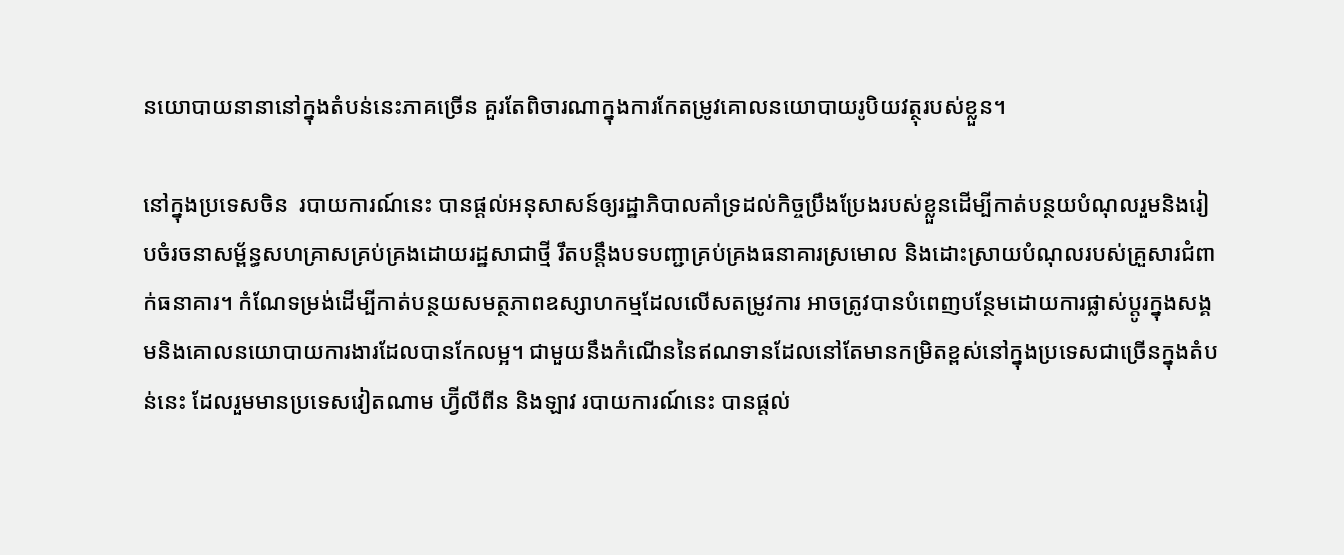នយោបាយនានានៅក្នុងតំបន់នេះភាគច្រើន គួរតែពិចារណាក្នុងការកែតម្រូវគោលនយោបាយរូបិយវត្ថុរបស់ខ្លួន។

នៅក្នុងប្រទេសចិន  របាយការណ៍នេះ បានផ្តល់អនុសាសន៍ឲ្យរដ្ឋាភិបាលគាំទ្រដល់កិច្ចប្រឹងប្រែងរបស់ខ្លួនដើម្បីកាត់បន្ថយបំណុលរួមនិងរៀបចំរចនាសម្ព័ន្ធសហគ្រាសគ្រប់គ្រងដោយរដ្ឋសាជាថ្មី រឹតបន្តឹងបទបញ្ជាគ្រប់គ្រងធនាគារស្រមោល និងដោះស្រាយបំណុលរបស់គ្រួសារជំពាក់ធនាគារ។ កំណែទម្រង់ដើម្បីកាត់បន្ថយសមត្ថភាពឧស្សាហកម្មដែលលើសតម្រូវការ អាចត្រូវបានបំពេញបន្ថែមដោយការផ្លាស់ប្តូរក្នុងសង្គមនិងគោលនយោបាយការងារដែលបានកែលម្អ។ ជាមួយនឹងកំណើននៃឥណទានដែលនៅតែមានកម្រិតខ្ពស់នៅក្នុងប្រទេសជាច្រើនក្នុងតំបន់នេះ ដែលរួមមានប្រទេសវៀតណាម ហ្វ៊ីលីពីន និងឡាវ របាយការណ៍នេះ បានផ្តល់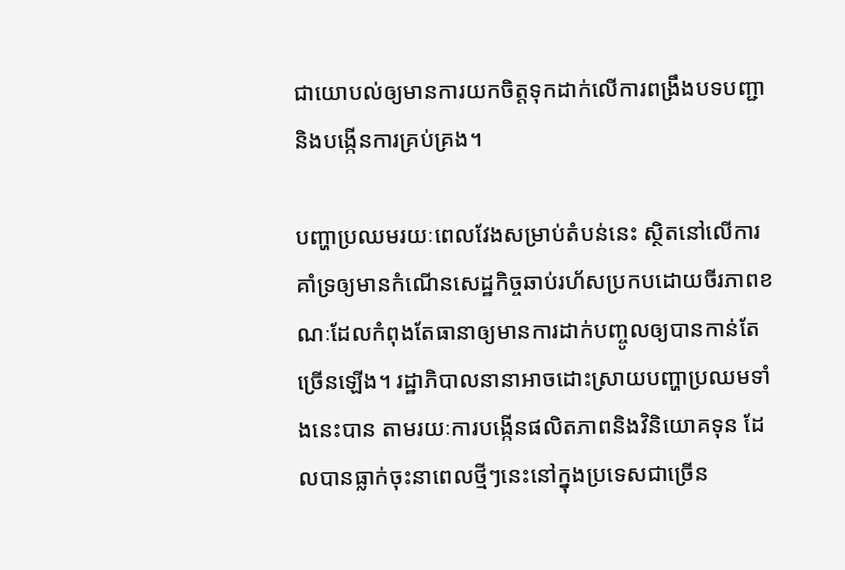ជាយោបល់ឲ្យមានការយកចិត្តទុកដាក់លើការពង្រឹងបទបញ្ជា និងបង្កើនការគ្រប់គ្រង។

បញ្ហាប្រឈមរយៈពេលវែងសម្រាប់តំបន់នេះ ស្ថិតនៅលើការគាំទ្រឲ្យមានកំណើនសេដ្ឋកិច្ចឆាប់រហ័សប្រកបដោយចីរភាពខណៈដែលកំពុងតែធានាឲ្យមានការដាក់បញ្ចូលឲ្យបានកាន់តែច្រើនឡើង។ រដ្ឋាភិបាលនានាអាចដោះស្រាយបញ្ហាប្រឈមទាំងនេះបាន តាមរយៈការបង្កើនផលិតភាពនិងវិនិយោគទុន ដែលបានធ្លាក់ចុះនាពេលថ្មីៗនេះនៅក្នុងប្រទេសជាច្រើន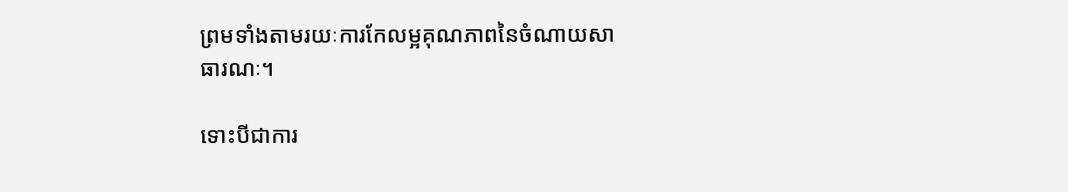ព្រមទាំងតាមរយៈការកែលម្អគុណភាពនៃចំណាយសាធារណៈ។

ទោះបីជាការ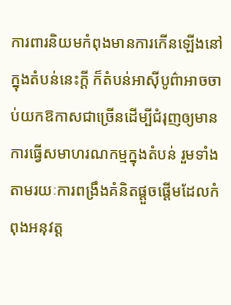ការពារនិយមកំពុងមានការកើនឡើងនៅក្នុងតំបន់នេះក្តី ក៏តំបន់អាស៊ីបូព៌ាអាចចាប់យកឱកាសជាច្រើនដើម្បីជំរុញឲ្យមានការធ្វើសមាហរណកម្មក្នុងតំបន់ រួមទាំងតាមរយៈការពង្រឹងគំនិតផ្តួចផ្តើមដែលកំពុងអនុវត្ត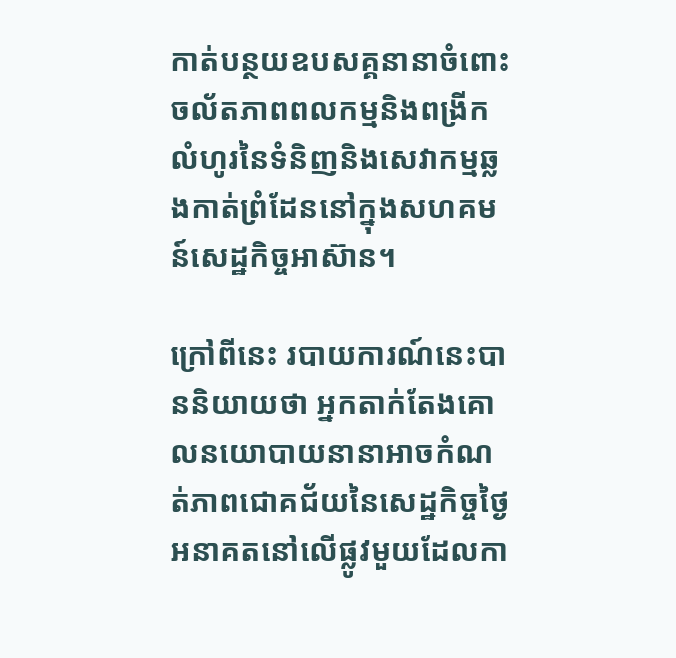កាត់បន្ថយឧបសគ្គនានាចំពោះចល័តភាពពលកម្មនិងពង្រីកលំហូរនៃទំនិញនិងសេវាកម្មឆ្លងកាត់ព្រំដែននៅក្នុងសហគមន៍សេដ្ឋកិច្ចអាស៊ាន។

ក្រៅពីនេះ របាយការណ៍នេះបាននិយាយថា អ្នកតាក់តែងគោលនយោបាយនានាអាចកំណត់ភាពជោគជ័យនៃសេដ្ឋកិច្ចថ្ងៃអនាគតនៅលើផ្លូវមួយដែលកា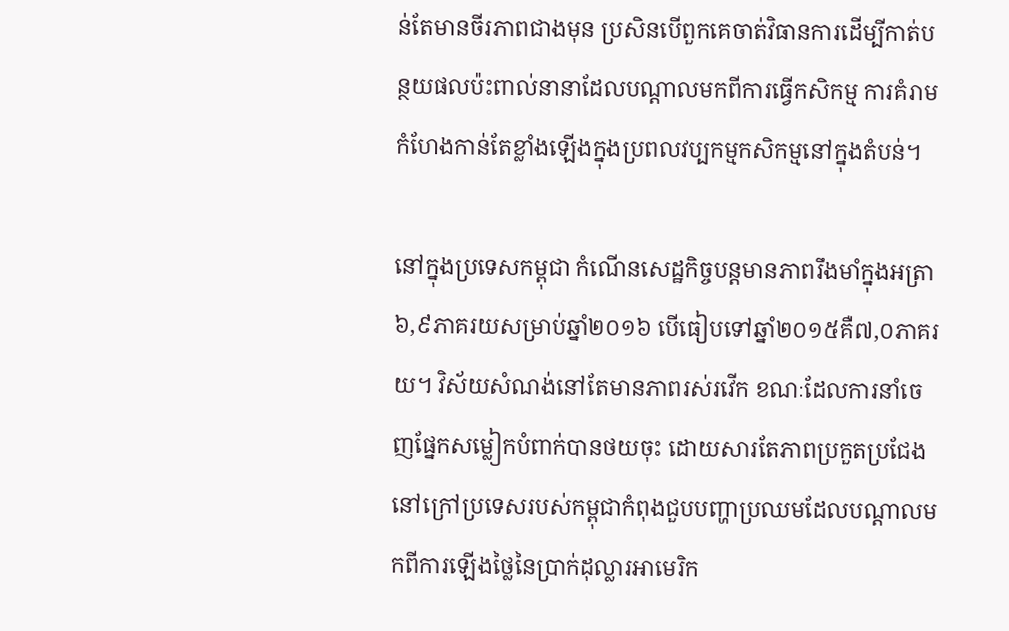ន់តែមានចីរភាពជាងមុន ប្រសិនបើពួកគេចាត់វិធានការដើម្បីកាត់បន្ថយផលប៉ះពាល់នានាដែលបណ្តាលមកពីការធ្វើកសិកម្ម ការគំរាមកំហែងកាន់តែខ្លាំងឡើងក្នុងប្រពលវប្បកម្មកសិកម្មនៅក្នុងតំបន់។

នៅក្នុងប្រទេសកម្ពុជា កំណើនសេដ្ឋកិច្ចបន្តមានភាពរឹងមាំក្នុងអត្រា ៦,៩ភាគរយសម្រាប់ឆ្នាំ២០១៦ បើធៀបទៅឆ្នាំ២០១៥គឺ៧,០ភាគរយ។ វិស័យសំណង់នៅតែមានភាពរស់រវើក ខណៈដែលការនាំចេញផ្នែកសម្លៀកបំពាក់បានថយចុះ ដោយសារតែភាពប្រកួតប្រជែងនៅក្រៅប្រទេសរបស់កម្ពុជាកំពុងជួបបញ្ហាប្រឈមដែលបណ្តាលមកពីការឡើងថ្លៃនៃប្រាក់ដុល្លារអាមេរិក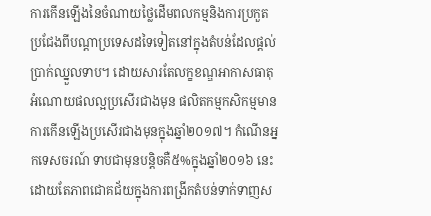ការកើនឡើងនៃចំណាយថ្លៃដើមពលកម្មនិងការប្រកួតប្រជែងពីបណ្តាប្រទេសដទៃទៀតនៅក្នុងតំបន់ដែលផ្តល់ប្រាក់ឈ្នួលទាប។ ដោយសារតែលក្ខខណ្ឌអាកាសធាតុអំណោយផលល្អប្រសើរជាងមុន ផលិតកម្មកសិកម្មមានការកើនឡើងប្រសើរជាងមុនក្នុងឆ្នាំ២០១៧។ កំណើនអ្នកទេសចរណ៍ ទាបជាមុនបន្តិចគឺ៥%ក្នុងឆ្នាំ២០១៦ នេះដោយតែភាពជោគជ័យក្នុងការពង្រីកតំបន់ទាក់ទាញស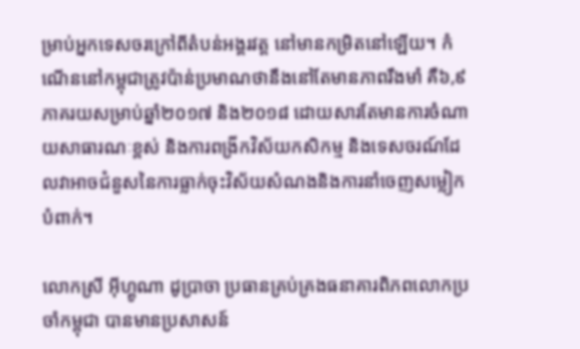ម្រាប់អ្នកទេសចរក្រៅពីតំបន់អង្គរវត្ត នៅមានកម្រិតនៅឡើយ។ កំណើននៅកម្ពុជាត្រូវប៉ាន់ប្រមាណថានឹងនៅតែមានភាពរឹងមាំ គឺ៦,៩ភាគរយសម្រាប់ឆ្នាំ២០១៧ និង២០១៨ ដោយសារតែមានការចំណាយសាធារណៈខ្ពស់ និងការពង្រីកវិស័យកសិកម្ម និងទេសចរណ៍ដែលវាអាចជំនួសនៃការធ្លាក់ចុះវិស័យសំណងនិងការនាំចេញសម្លៀកបំពាក់។

លោកស្រី អ៊ីហ្គូណា ដូបា្រចា ប្រធានគ្រប់គ្រងធនាគារពិភពលោកប្រចាំកម្ពុជា បានមានប្រសាសន៍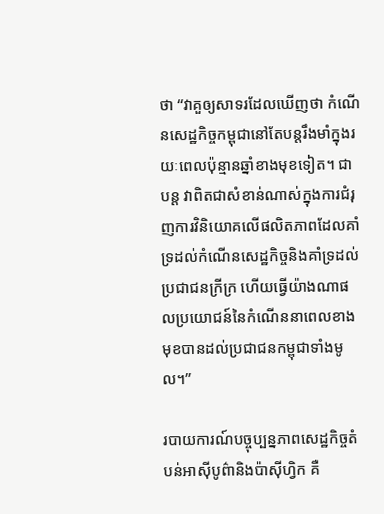ថា “វាគួឲ្យសាទរដែលឃើញថា កំណើនសេដ្ឋកិច្ចកម្ពុជានៅតែបន្តរឹងមាំក្នុងរយៈពេលប៉ុន្មានឆ្នាំខាងមុខទៀត។ ជាបន្ត វាពិតជាសំខាន់ណាស់ក្នុងការជំរុញការវិនិយោគលើផលិតភាពដែលគាំទ្រដល់កំណើនសេដ្ឋកិច្ចនិងគាំទ្រដល់ប្រជាជនក្រីក្រ ហើយធ្វើយ៉ាងណាផលប្រយោជន៍នៃកំណើននាពេលខាងមុខបានដល់ប្រជាជនកម្ពុជាទាំងមូល។”

របាយការណ៍បច្ចុប្បន្នភាពសេដ្ឋកិច្ចតំបន់អាស៊ីបូព៌ានិងប៉ាស៊ីហ្វិក គឺ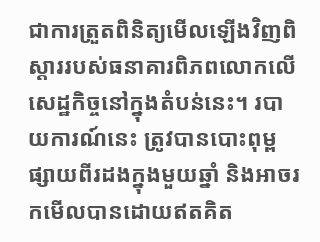ជាការត្រួតពិនិត្យមើលឡើងវិញពិស្តាររបស់ធនាគារពិភពលោកលើសេដ្ឋកិច្ចនៅក្នុងតំបន់នេះ។ របាយការណ៍នេះ ត្រូវបានបោះពុម្ពផ្សាយពីរដងក្នុងមួយឆ្នាំ និងអាចរកមើលបានដោយឥតគិត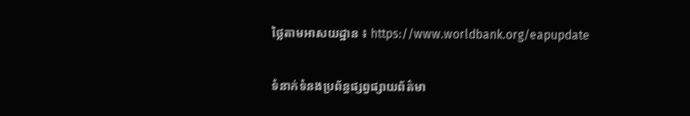ថ្លៃតាមអាសយដ្ឋាន ៖ https://www.worldbank.org/eapupdate

ទំនាក់ទំនងប្រព័ន្ធផ្សព្វផ្សាយព័ត៌មា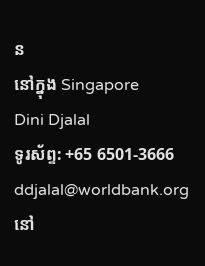ន
នៅក្នុង Singapore
Dini Djalal
ទូរស័ព្ទ: +65 6501-3666
ddjalal@worldbank.org
នៅ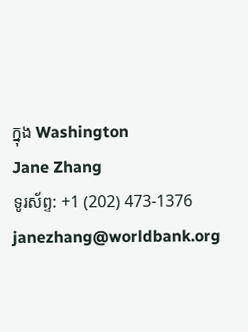ក្នុង Washington
Jane Zhang
ទូរស័ព្ទ: +1 (202) 473-1376
janezhang@worldbank.org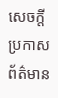សេចក្តីប្រកាសព័ត៌មាន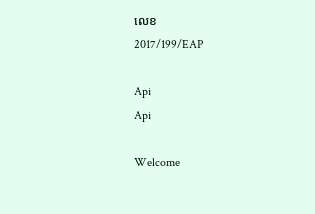លេខ
2017/199/EAP

Api
Api

Welcome